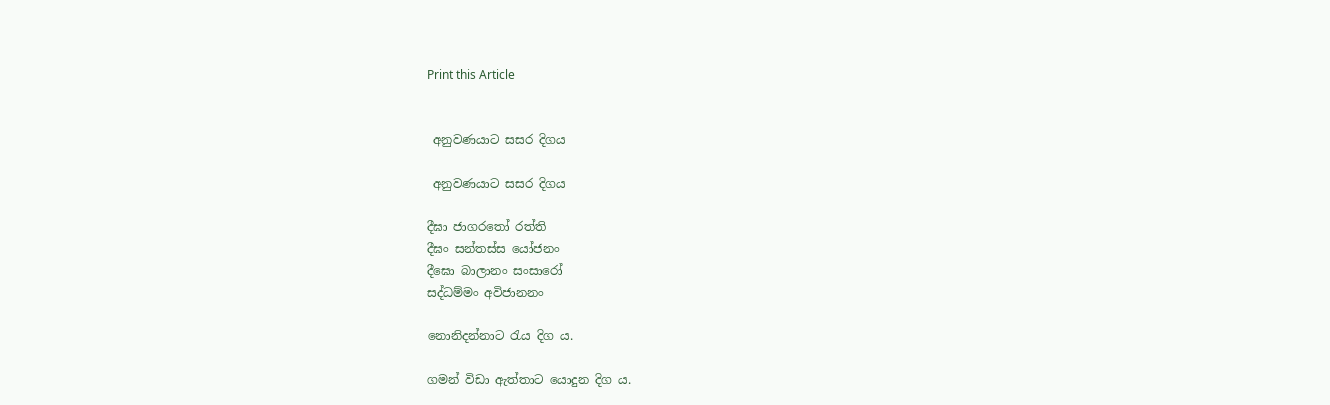Print this Article


 අනුවණයාට සසර දිගය

 අනුවණයාට සසර දිගය

දීඝා ජාගරතෝ රත්ති
දීඝං සන්තස්ස යෝජනං
දීඝො බාලානං සංසාරෝ
සද්ධම්මං අවිජානනං

නොනිදන්නාට රැය දිග ය.

ගමන් විඩා ඇත්තාට යොදුන දිග ය.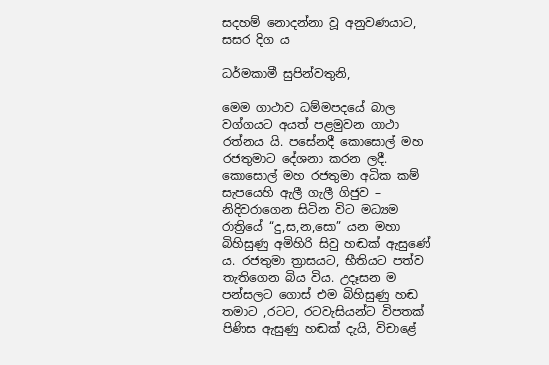සදහම් නොදන්නා වූ අනුවණයාට, සසර දිග ය

ධර්මකාමී සුපින්වතුනි,

මෙම ගාථාව ධම්මපදයේ බාල වග්ගයට අයත් පළමුවන ගාථා රත්නය යි. පසේනදී කොසොල් මහ රජතුමාට දේශනා කරන ලදී. කොසොල් මහ රජතුමා අධික කම් සැපයෙහි ඇලී ගැලී ගිජුව – නිදිවරාගෙන සිටින විට මධ්‍යම රාත්‍රියේ “දු,ස,න,සො” යන මහා බිහිසුණු අමිහිරි සිවු හඬක් ඇසුණේ ය. රජතුමා ත්‍රාසයට, භීතියට පත්ව තැතිගෙන බිය විය. උදෑසන ම පන්සලට ගොස් එම බිහිසුණු හඬ තමාට ,රටට, රටවැසියන්ට විපතක් පිණිස ඇසුණු හඬක් දැයි, විචාළේ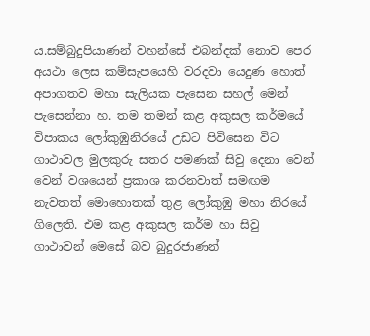ය.සම්බුදුපියාණන් වහන්සේ එබන්දක් නොව පෙර අයථා ලෙස කම්සැපයෙහි වරදවා යෙදුණ හොත් අපාගතව මහා සැලියක පැසෙන සහල් මෙන් පැසෙන්නා හ. තම තමන් කළ අකුසල කර්මයේ විපාකය ලෝකුඹුනිරයේ උඩට පිවිසෙන විට ගාථාවල මුලකුරු සතර පමණක් සිවු දෙනා වෙන් වෙන් වශයෙන් ප්‍රකාශ කරනවාත් සමඟම නැවතත් මොහොතක් තුළ ලෝකුඹු මහා නිරයේ ගිලෙති. එම කළ අකුසල කර්ම හා සිවු ගාථාවන් මෙසේ බව බුදුරජාණන්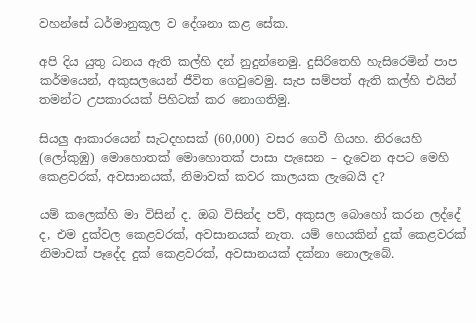වහන්සේ ධර්මානුකූල ව දේශනා කළ සේක.

අපි දිය යුතු ධනය ඇති කල්හි දන් නුදුන්නෙමු. දුසිරිතෙහි හැසිරෙමින් පාප කර්මයෙන්, අකුසලයෙන් ජීවිත ගෙවුවෙමු. සැප සම්පත් ඇති කල්හි එයින් තමන්ට උපකාරයක් පිහිටක් කර නොගතිමු.

සියලු ආකාරයෙන් සැටදහසක් (60,000) වසර ගෙවී ගියහ. නිරයෙහි (ලෝකුඹු) මොහොතක් මොහොතක් පාසා පැසෙන – දැවෙන අපට මෙහි කෙළවරක්, අවසානයක්, නිමාවක් කවර කාලයක ලැබෙයි ද?

යම් කලෙක්හි මා විසින් ද. ඔබ විසින්ද පව්, අකුසල බොහෝ කරන ලද්දේ ද, එම දුක්වල කෙළවරක්, අවසානයක් නැත. යම් හෙයකින් දුක් කෙළවරක් නිමාවක් පෑදේද දුක් කෙළවරක්, අවසානයක් දක්නා නොලැබේ.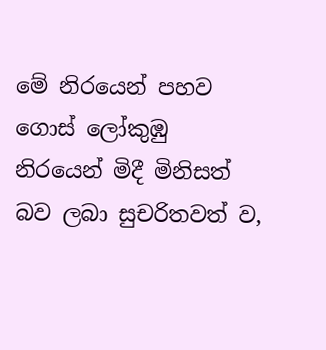මේ නිරයෙන් පහව ගොස් ලෝකුඹු නිරයෙන් මිදී මිනිසත් බව ලබා සුචරිතවත් ව,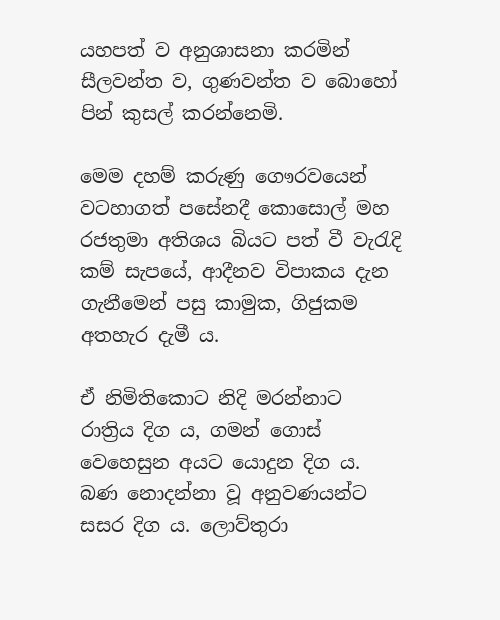යහපත් ව අනුශාසනා කරමින් සීලවන්ත ව, ගුණවන්ත ව බොහෝ පින් කුසල් කරන්නෙමි.

මෙම දහම් කරුණු ගෞරවයෙන් වටහාගත් පසේනදී කොසොල් මහ රජතුමා අතිශය බියට පත් වී වැරැදි කම් සැපයේ, ආදීනව විපාකය දැන ගැනීමෙන් පසු කාමුක, ගිජුකම අතහැර දැමී ය.

ඒ නිමිතිකොට නිදි මරන්නාට රාත්‍රිය දිග ය, ගමන් ගොස් වෙහෙසුන අයට යොදුන දිග ය. බණ නොදන්නා වූ අනුවණයන්ට සසර දිග ය. ලොව්තුරා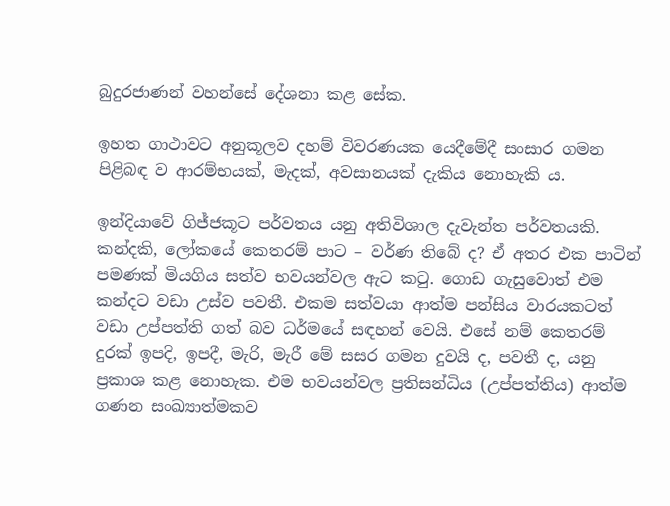බුදුරජාණන් වහන්සේ දේශනා කළ සේක.

ඉහත ගාථාවට අනුකූලව දහම් විවරණයක යෙදීමේදී සංසාර ගමන පිළිබඳ ව ආරම්භයක්, මැදක්, අවසානයක් දැකිය නොහැකි ය.

ඉන්දියාවේ ගිජ්ජකූට පර්වතය යනු අතිවිශාල දැවැන්ත පර්වතයකි. කන්දකි, ලෝකයේ කෙතරම් පාට – වර්ණ තිබේ ද? ඒ අතර එක පාටින් පමණක් මියගිය සත්ව භවයන්වල ඇට කටු. ගොඩ ගැසුවොත් එම කන්දට වඩා උස්ව පවතී. එකම සත්වයා ආත්ම පන්සිය වාරයකටත් වඩා උප්පත්ති ගත් බව ධර්මයේ සඳහන් වෙයි. එසේ නම් කෙතරම් දුරක් ඉපදි, ඉපදී, මැරි, මැරී මේ සසර ගමන දුවයි ද, පවතී ද, යනු ප්‍රකාශ කළ නොහැක. එම භවයන්වල ප්‍රතිසන්ධිය (උප්පත්තිය) ආත්ම ගණන සංඛ්‍යාත්මකව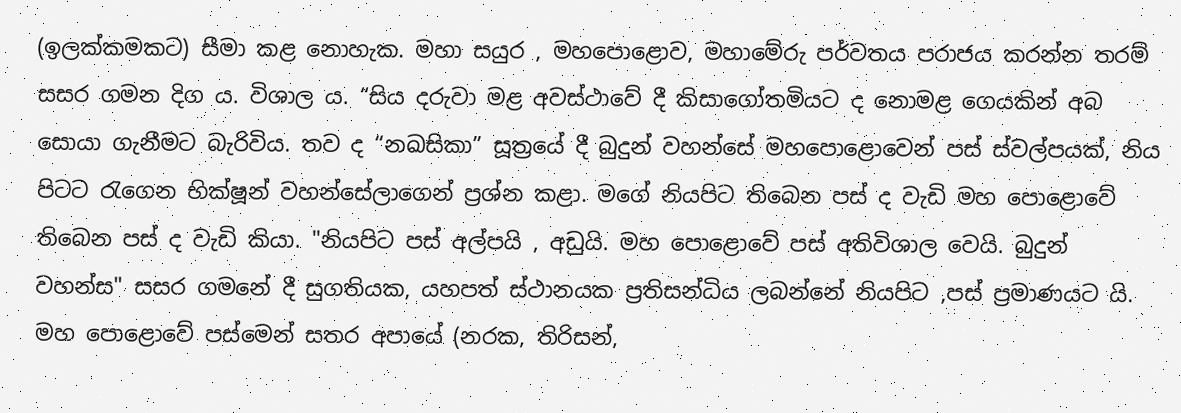(ඉලක්කමකට) සීමා කළ නොහැක. මහා සයුර , මහපොළොව, මහාමේරු පර්වතය පරාජය කරන්න තරම් සසර ගමන දිග ය. විශාල ය. “සිය දරුවා මළ අවස්ථාවේ දී කිසාගෝතමියට ද නොමළ ගෙයකින් අබ සොයා ගැනීමට බැරිවිය. තව ද “නඛසිකා” සූත්‍රයේ දී බුදුන් වහන්සේ මහපොළොවෙන් පස් ස්වල්පයක්, නිය පිටට රැගෙන භික්ෂූන් වහන්සේලාගෙන් ප්‍රශ්න කළා. මගේ නියපිට තිබෙන පස් ද වැඩි මහ පොළොවේ තිබෙන පස් ද වැඩි කියා. "නියපිට පස් අල්පයි , අඩුයි. මහ පොළොවේ පස් අතිවිශාල වෙයි. බුදුන් වහන්ස" සසර ගමනේ දී සුගතියක, යහපත් ස්ථානයක ප්‍රතිසන්ධිය ලබන්නේ නියපිට ,පස් ප්‍රමාණයට යි. මහ පොළොවේ පස්මෙන් සතර අපායේ (නරක, තිරිසන්,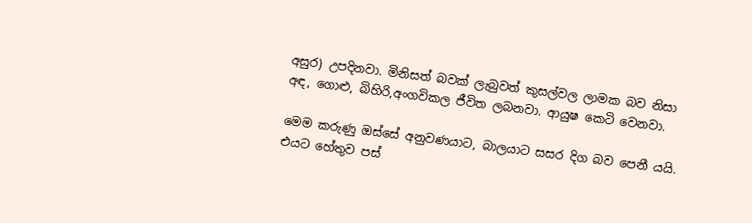අසුර) උපදිනවා. මිනිසත් බවක් ලැබුවත් කුසල්වල ලාමක බව නිසා අඳ, ගොළු, බිහිරි,අංගවිකල ජීවිත ලබනවා. ආයුෂ කෙටි වෙනවා.

මෙම කරුණු ඔස්සේ අනුවණයාට, බාලයාට සසර දිග බව පෙනී යයි. එයට හේතුව පස්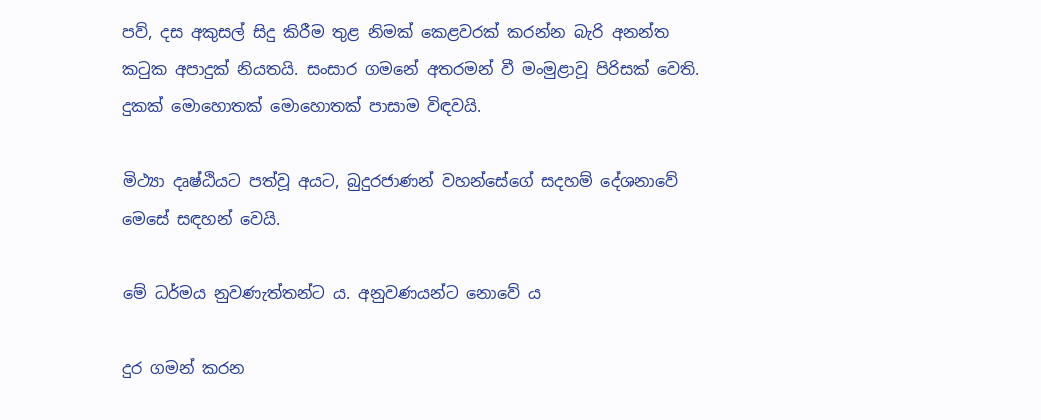පව්, දස අකුසල් සිදු කිරීම තුළ නිමක් කෙළවරක් කරන්න බැරි අනන්ත කටුක අපාදුක් නියතයි. සංසාර ගමනේ අතරමන් වී මංමුළාවූ පිරිසක් වෙති. දුකක් මොහොතක් මොහොතක් පාසාම විඳවයි.

මිථ්‍යා දෘෂ්ඨියට පත්වූ අයට, බුදුරජාණන් වහන්සේගේ සදහම් දේශනාවේ මෙසේ සඳහන් වෙයි.

මේ ධර්මය නුවණැත්තන්ට ය. අනුවණයන්ට නොවේ ය

දුර ගමන් කරන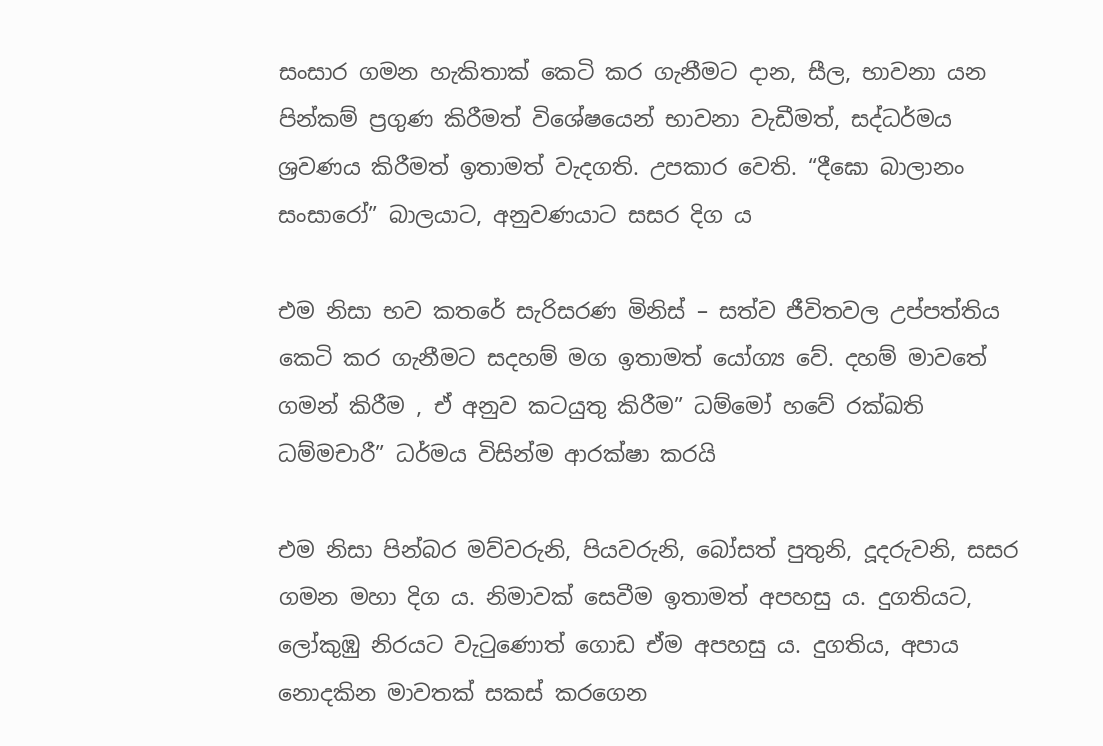සංසාර ගමන හැකිතාක් කෙටි කර ගැනීමට දාන, සීල, භාවනා යන පින්කම් ප්‍රගුණ කිරීමත් විශේෂයෙන් භාවනා වැඩීමත්, සද්ධර්මය ශ්‍රවණය කිරීමත් ඉතාමත් වැදගති. උපකාර වෙති. “දීඝො බාලානං සංසාරෝ” බාලයාට, අනුවණයාට සසර දිග ය

එම නිසා භව කතරේ සැරිසරණ මිනිස් – සත්ව ජීවිතවල උප්පත්තිය කෙටි කර ගැනීමට සදහම් මග ඉතාමත් යෝග්‍ය වේ. දහම් මාවතේ ගමන් කිරීම , ඒ අනුව කටයුතු කිරීම” ධම්මෝ හවේ රක්ඛති ධම්මචාරී” ධර්මය විසින්ම ආරක්ෂා කරයි

එම නිසා පින්බර මව්වරුනි, පියවරුනි, බෝසත් පුතුනි, දූදරුවනි, සසර ගමන මහා දිග ය. නිමාවක් සෙවීම ඉතාමත් අපහසු ය. දුගතියට, ලෝකුඹු නිරයට වැටුණොත් ගොඩ ඒම අපහසු ය. දුගතිය, අපාය නොදකින මාවතක් සකස් කරගෙන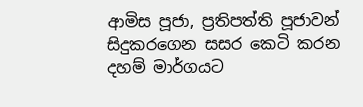ආමිස පූජා, ප්‍රතිපත්ති පූජාවන් සිදුකරගෙන සසර කෙටි කරන දහම් මාර්ගයට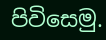පිවිසෙමු.